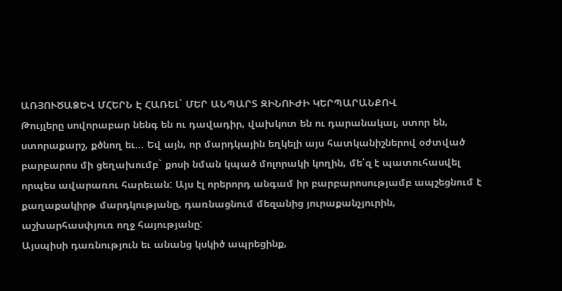ԱՌՅՈՒԾԱՁԵՎ ՄՀԵՐՆ Է ՀԱՌԵԼ` ՄԵՐ ԱՆՊԱՐՏ ԶԻՆՈՒԺԻ ԿԵՐՊԱՐԱՆՔՈՎ
Թույլերը սովորաբար նենգ են ու դավադիր, վախկոտ են ու դարանակալ, ստոր են, ստորաքարշ, քծնող եւ... Եվ այն, որ մարդկային եղկելի այս հատկանիշներով օժտված բարբարոս մի ցեղախումբ` քոսի նման կպած մոլորակի կողին, մե՛զ է պատուհասվել որպես ավարառու հարեւան: Այս էլ որերորդ անգամ իր բարբարոսությամբ ապշեցնում է քաղաքակիրթ մարդկությանը, դառնացնում մեզանից յուրաքանչյուրին, աշխարհասփյուռ ողջ հայությանը:
Այսպիսի դառնություն եւ անանց կսկիծ ապրեցինք,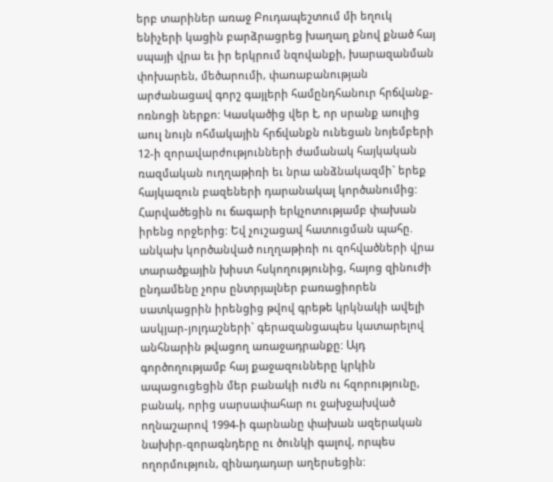երբ տարիներ առաջ Բուդապեշտում մի եղուկ ենիչերի կացին բարձրացրեց խաղաղ քնով քնած հայ սպայի վրա եւ իր երկրում նզովանքի, խարազանման փոխարեն, մեծարումի, փառաբանության արժանացավ գորշ գայլերի համընդհանուր հրճվանք-ոռնոցի ներքո: Կասկածից վեր է, որ սրանք աուլից աուլ նույն ոհմակային հրճվանքն ունեցան նոյեմբերի 12-ի զորավարժությունների ժամանակ հայկական ռազմական ուղղաթիռի եւ նրա անձնակազմի` երեք հայկազուն բազեների դարանակալ կործանումից: Հարվածեցին ու ճագարի երկչոտությամբ փախան իրենց որջերից: Եվ չուշացավ հատուցման պահը. անկախ կործանված ուղղաթիռի ու զոհվածների վրա տարածքային խիստ հսկողությունից, հայոց զինուժի ընդամենը չորս ընտրյալներ բառացիորեն սատկացրին իրենցից թվով գրեթե կրկնակի ավելի ասկյար-յոլդաշների` գերազանցապես կատարելով անհնարին թվացող առաջադրանքը: Այդ գործողությամբ հայ քաջազունները կրկին ապացուցեցին մեր բանակի ուժն ու հզորությունը, բանակ, որից սարսափահար ու ջախջախված ողնաշարով 1994-ի գարնանը փախան ազերական նախիր-զորագնդերը ու ծունկի գալով, որպես ողորմություն, զինադադար աղերսեցին: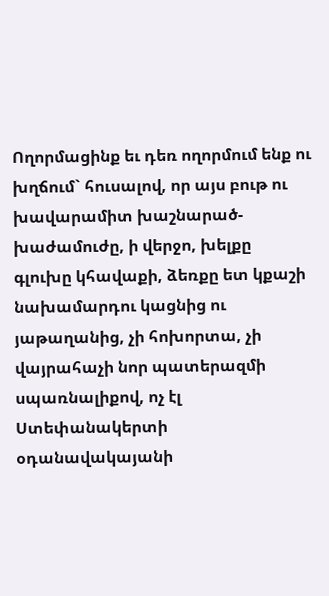Ողորմացինք եւ դեռ ողորմում ենք ու խղճում` հուսալով, որ այս բութ ու խավարամիտ խաշնարած-խաժամուժը, ի վերջո, խելքը գլուխը կհավաքի, ձեռքը ետ կքաշի նախամարդու կացնից ու յաթաղանից, չի հոխորտա, չի վայրահաչի նոր պատերազմի սպառնալիքով, ոչ էլ Ստեփանակերտի օդանավակայանի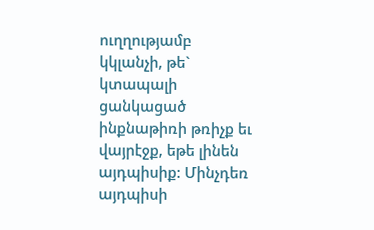ուղղությամբ կկլանչի, թե` կտապալի ցանկացած ինքնաթիռի թռիչք եւ վայրէջք, եթե լինեն այդպիսիք: Մինչդեռ այդպիսի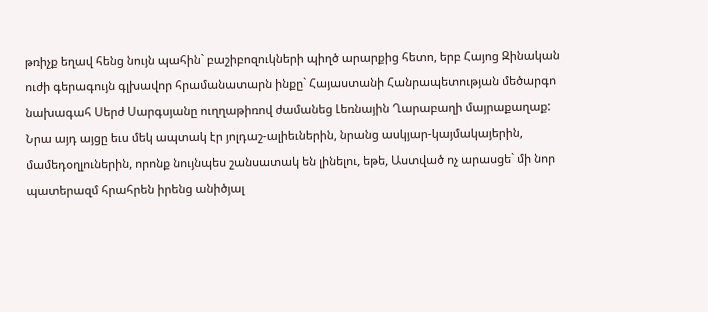թռիչք եղավ հենց նույն պահին` բաշիբոզուկների պիղծ արարքից հետո, երբ Հայոց Զինական ուժի գերագույն գլխավոր հրամանատարն ինքը` Հայաստանի Հանրապետության մեծարգո նախագահ Սերժ Սարգսյանը ուղղաթիռով ժամանեց Լեռնային Ղարաբաղի մայրաքաղաք: Նրա այդ այցը եւս մեկ ապտակ էր յոլդաշ-ալիեւներին, նրանց ասկյար-կայմակայերին, մամեդօղլուներին, որոնք նույնպես շանսատակ են լինելու, եթե, Աստված ոչ արասցե` մի նոր պատերազմ հրահրեն իրենց անիծյալ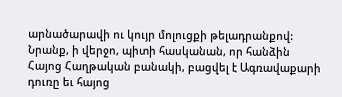արնածարավի ու կույր մոլուցքի թելադրանքով: Նրանք, ի վերջո, պիտի հասկանան, որ հանձին Հայոց Հաղթական բանակի, բացվել է Ագռավաքարի դուռը եւ հայոց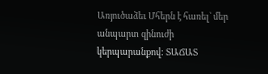Առյուծաձեւ Մհերն է հառել` մեր անպարտ զինուժի կերպարանքով: ՏԱՃԱՏ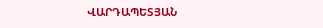ՎԱՐԴԱՊԵՏՅԱՆ